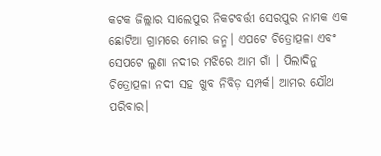କଟକ ଜିଲ୍ଲାର ସାଲେପୁର ନିକଟବର୍ତ୍ତୀ ସେରପୁର ନାମକ ଏକ ଛୋଟିଆ ଗ୍ରାମରେ ମୋର ଜନ୍ମ। ଏପଟେ ଚିତ୍ରୋତ୍ପଳା ଏବଂ ସେପଟେ ଲୁଣା ନଦୀର ମଝିରେ ଆମ ଗାଁ । ପିଲାଦିନୁ ଚିତ୍ରୋତ୍ପଳା ନଦୀ ସହ ଖୁବ ନିବିଡ଼ ସମ୍ପର୍କ। ଆମର ଯୌଥ ପରିବାର।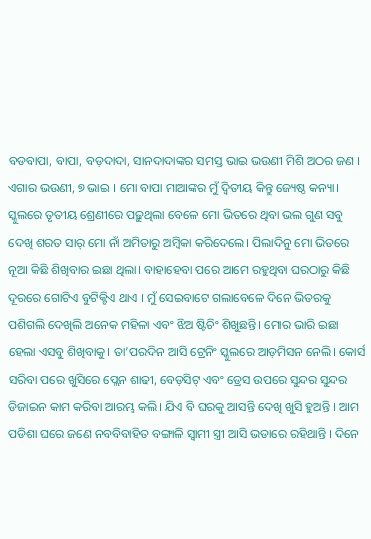ବଡବାପା, ବାପା, ବଡ଼ଦାଦା, ସାନଦାଦାଙ୍କର ସମସ୍ତ ଭାଇ ଭଉଣୀ ମିଶି ଅଠର ଜଣ । ଏଗାର ଭଉଣୀ, ୭ ଭାଇ । ମୋ ବାପା ମାଆଙ୍କର ମୁଁ ଦ୍ୱିତୀୟ କିନ୍ତୁ ଜ୍ୟେଷ୍ଠ କନ୍ୟା। ସ୍କୁଲରେ ତୃତୀୟ ଶ୍ରେଣୀରେ ପଢ଼ୁଥିଲା ବେଳେ ମୋ ଭିତରେ ଥିବା ଭଲ ଗୁଣ ସବୁ ଦେଖି ଶରତ ସାର୍ ମୋ ନାଁ ଅମିତାରୁ ଅମ୍ବିକା କରିଦେଲେ। ପିଲାଦିନୁ ମୋ ଭିତରେ ନୂଆ କିଛି ଶିଖିବାର ଇଛା ଥିଲା। ବାହାହେବା ପରେ ଆମେ ରହୁଥିବା ଘରଠାରୁ କିଛି ଦୂରରେ ଗୋଟିଏ ବୁଟିକ୍ଟିଏ ଥାଏ । ମୁଁ ସେଇବାଟେ ଗଲାବେଳେ ଦିନେ ଭିତରକୁ ପଶିଗଲି ଦେଖିଲି ଅନେକ ମହିଳା ଏବଂ ଝିଅ ଷ୍ଟିଚିଂ ଶିଖୁଛନ୍ତି। ମୋର ଭାରି ଇଛା ହେଲା ଏସବୁ ଶିଖିବାକୁ। ତା’ପରଦିନ ଆସି ଟ୍ରେନିଂ ସ୍କୁଲରେ ଆଡ଼ମିସନ ନେଲି। କୋର୍ସ ସରିବା ପରେ ଖୁସିରେ ପ୍ଲେନ ଶାଢୀ, ବେଡ଼ସିଟ୍ ଏବଂ ଡ୍ରେସ ଉପରେ ସୁନ୍ଦର ସୁନ୍ଦର ଡିଜାଇନ କାମ କରିବା ଆରମ୍ଭ କଲି। ଯିଏ ବି ଘରକୁ ଆସନ୍ତି ଦେଖି ଖୁସି ହୁଅନ୍ତି । ଆମ ପଡିଶା ଘରେ ଜଣେ ନବବିବାହିତ ବଙ୍ଗାଳି ସ୍ବାମୀ ସ୍ତ୍ରୀ ଆସି ଭଡାରେ ରହିଥାନ୍ତି । ଦିନେ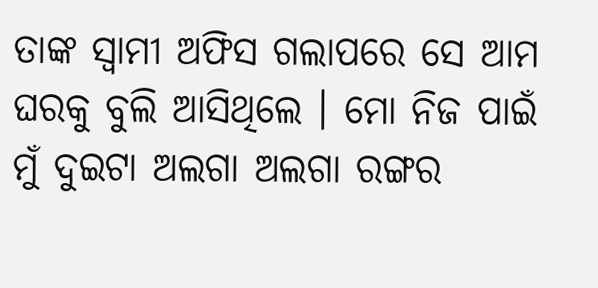ତାଙ୍କ ସ୍ବାମୀ ଅଫିସ ଗଲାପରେ ସେ ଆମ ଘରକୁ ବୁଲି ଆସିଥିଲେ । ମୋ ନିଜ ପାଇଁ ମୁଁ ଦୁଇଟା ଅଲଗା ଅଲଗା ରଙ୍ଗର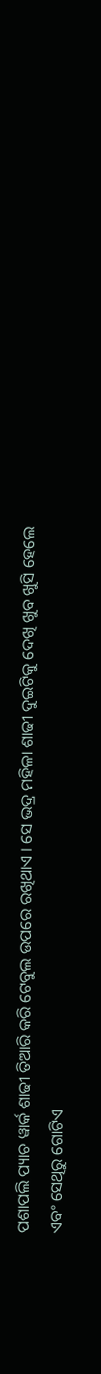ପଶାପଲି ପ୍ୟାଚ ୱାର୍କ ଶାଢୀ ତିଆରି କରି ଟେବୁଲ ଉପରେ ରଖିଥାଏ । ସେ ଭଦ୍ର ମହିଳା ଶାଢୀ ଦୁଇଟିକୁ ଦେଖି ଖୁବ ଖୁସି ହେଲେ ଏବଂ ସେଥିରୁ ଗୋଟିଏ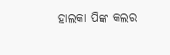ହାଲକା ପିଙ୍କ କଲର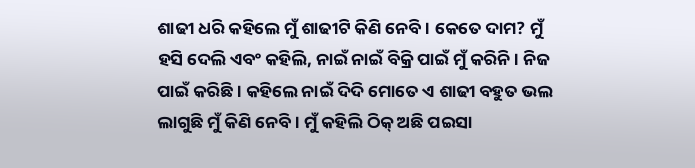ଶାଢୀ ଧରି କହିଲେ ମୁଁ ଶାଢୀଟି କିଣି ନେବି। କେତେ ଦାମ? ମୁଁ ହସି ଦେଲି ଏବଂ କହିଲି, ନାଇଁ ନାଇଁ ବିକ୍ରି ପାଇଁ ମୁଁ କରିନି। ନିଜ ପାଇଁ କରିଛି । କହିଲେ ନାଇଁ ଦିଦି ମୋତେ ଏ ଶାଢୀ ବହୁତ ଭଲ ଲାଗୁଛି ମୁଁ କିଣି ନେବି । ମୁଁ କହିଲି ଠିକ୍ ଅଛି ପଇସା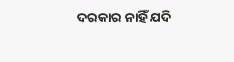ଦରକାର ନାହିଁ ଯଦି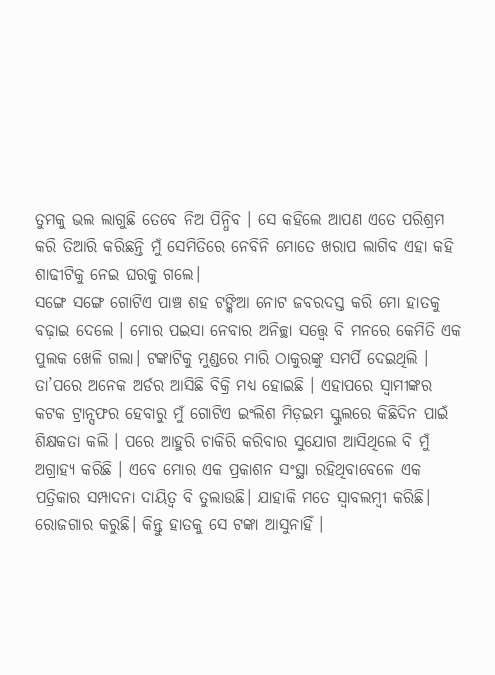ତୁମକୁ ଭଲ ଲାଗୁଛି ତେବେ ନିଅ ପିନ୍ଧିବ । ସେ କହିଲେ ଆପଣ ଏତେ ପରିଶ୍ରମ କରି ତିଆରି କରିଛନ୍ତି ମୁଁ ସେମିତିରେ ନେବିନି ମୋତେ ଖରାପ ଲାଗିବ ଏହା କହି ଶାଢୀଟିକୁ ନେଇ ଘରକୁ ଗଲେ।
ସଙ୍ଗେ ସଙ୍ଗେ ଗୋଟିଏ ପାଞ୍ଚ ଶହ ଟଙ୍କିଆ ନୋଟ ଜବରଦସ୍ତ କରି ମୋ ହାତକୁ ବଢ଼ାଇ ଦେଲେ । ମୋର ପଇସା ନେବାର ଅନିଚ୍ଛା ସତ୍ତ୍ୱେ ବି ମନରେ କେମିତି ଏକ ପୁଲକ ଖେଳି ଗଲା। ଟଙ୍କାଟିକୁ ମୁଣ୍ଡରେ ମାରି ଠାକୁରଙ୍କୁ ସମର୍ପି ଦେଇଥିଲି । ତା’ପରେ ଅନେକ ଅର୍ଡର ଆସିଛି ବିକ୍ରି ମଧ୍ୟ ହୋଇଛି । ଏହାପରେ ସ୍ବାମୀଙ୍କର କଟକ ଟ୍ରାନ୍ସଫର ହେବାରୁ ମୁଁ ଗୋଟିଏ ଇଂଲିଶ ମିଡ଼ଇମ ସ୍କୁଲରେ କିଛିଦିନ ପାଇଁ ଶିକ୍ଷକତା କଲି । ପରେ ଆହୁରି ଚାକିରି କରିବାର ସୁଯୋଗ ଆସିଥିଲେ ବି ମୁଁ ଅଗ୍ରାହ୍ୟ କରିଛି । ଏବେ ମୋର ଏକ ପ୍ରକାଶନ ସଂସ୍ଥା ରହିଥିବାବେଳେ ଏକ ପତ୍ରିକାର ସମ୍ପାଦନା ଦାୟିତ୍ୱ ବି ତୁଲାଉଛି। ଯାହାକି ମତେ ସ୍ବାବଲମ୍ବୀ କରିଛି। ରୋଜଗାର କରୁଛି। କିନ୍ତୁ ହାତକୁ ସେ ଟଙ୍କା ଆସୁନାହିଁ ।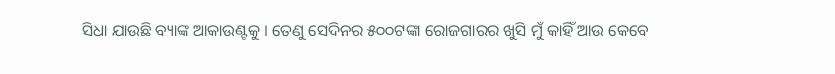ସିଧା ଯାଉଛି ବ୍ୟାଙ୍କ ଆକାଉଣ୍ଟକୁ । ତେଣୁ ସେଦିନର ୫୦୦ଟଙ୍କା ରୋଜଗାରର ଖୁସି ମୁଁ କାହିଁ ଆଉ କେବେ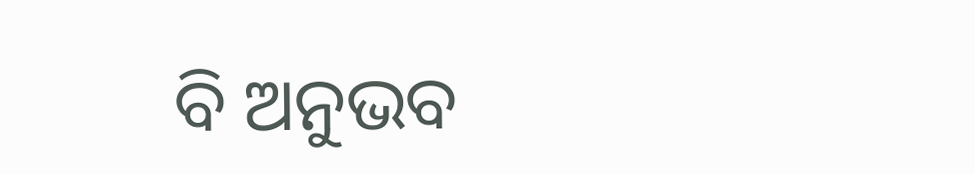ବି ଅନୁଭବ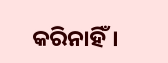କରିନାହିଁ।